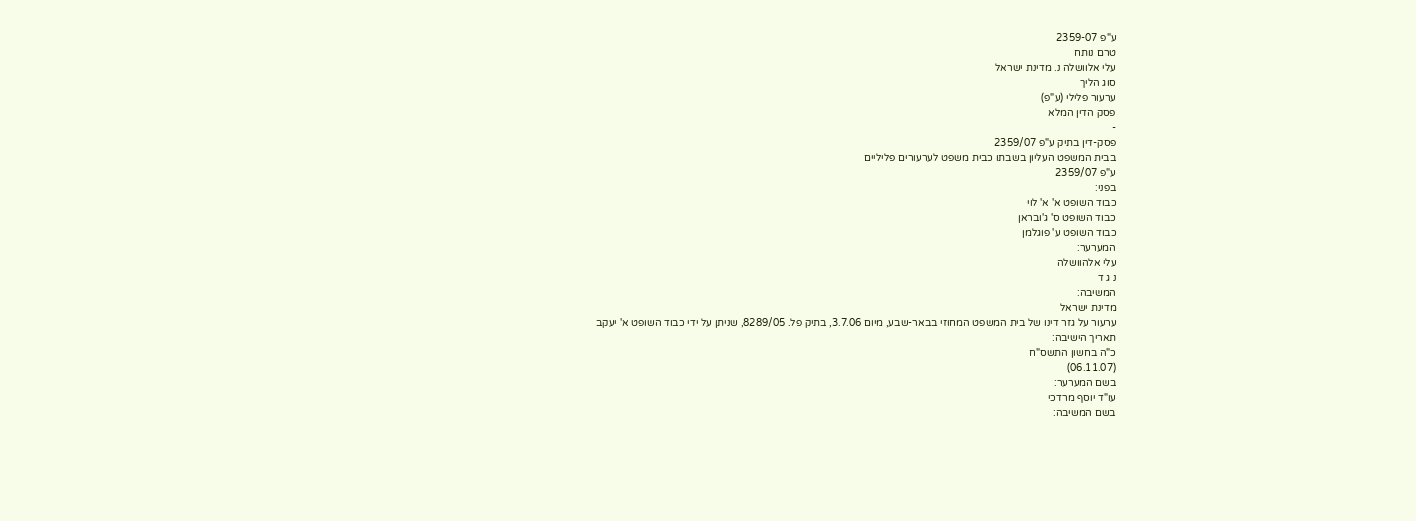ע"פ 2359-07
טרם נותח
עלי אלוושלה נ. מדינת ישראל
סוג הליך
ערעור פלילי (ע"פ)
פסק הדין המלא
-
פסק-דין בתיק ע"פ 2359/07
בבית המשפט העליון בשבתו כבית משפט לערעורים פליליים
ע"פ 2359/07
בפני:
כבוד השופט א' א' לוי
כבוד השופט ס' ג'ובראן
כבוד השופט ע' פוגלמן
המערער:
עלי אלהוושלה
נ ג ד
המשיבה:
מדינת ישראל
ערעור על גזר דינו של בית המשפט המחוזי בבאר-שבע, מיום 3.7.06, בתיק פל. 8289/05, שניתן על ידי כבוד השופט א' יעקב
תאריך הישיבה:
כ"ה בחשון התשס"ח
(06.11.07)
בשם המערער:
עו"ד יוסף מרדכי
בשם המשיבה: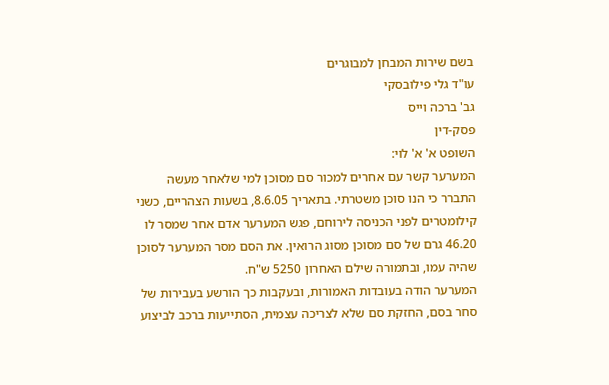בשם שירות המבחן למבוגרים
עו"ד גלי פילובסקי
גב' ברכה וייס
פסק-דין
השופט א' א' לוי:
המערער קשר עם אחרים למכור סם מסוכן למי שלאחר מעשה התברר כי הנו סוכן משטרתי. בתאריך 8.6.05, בשעות הצהריים, כשני קילומטרים לפני הכניסה לירוחם, פגש המערער אדם אחר שמסר לו 46.20 גרם של סם מסוכן מסוג הרואין. את הסם מסר המערער לסוכן שהיה עמו, ובתמורה שילם האחרון 5250 ש"ח.
המערער הודה בעובדות האמורות, ובעקבות כך הורשע בעבירות של סחר בסם, החזקת סם שלא לצריכה עצמית, הסתייעות ברכב לביצוע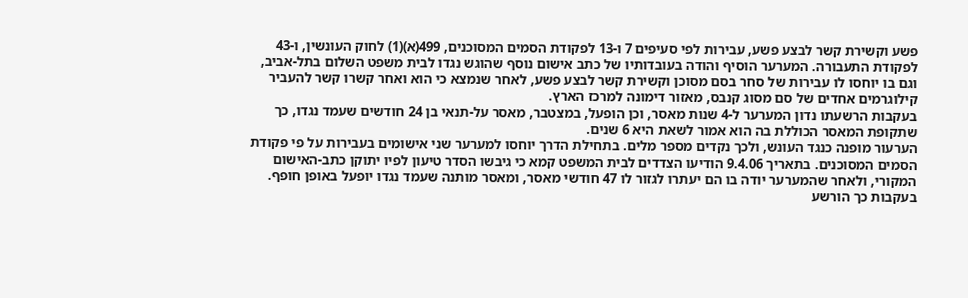פשע וקשירת קשר לבצע פשע, עבירות לפי סעיפים 7 ו-13 לפקודת הסמים המסוכנים, 499(א)(1) לחוק העונשין, ו-43 לפקודת התעבורה. המערער הוסיף והודה בעובדותיו של כתב אישום נוסף שהוגש נגדו לבית משפט השלום בתל-אביב, וגם בו יוחסו לו עבירות של סחר בסם מסוכן וקשירת קשר לבצע פשע, לאחר שנמצא כי הוא ואחר קשרו קשר להעביר קילוגרמים אחדים של סם מסוג קנבס, מאזור דימונה למרכז הארץ.
בעקבות הרשעתו נדון המערער ל-4 שנות מאסר, וכן הופעל, במצטבר, מאסר על-תנאי בן 24 חודשים שעמד נגדו, כך שתקופת המאסר הכוללת בה הוא אמור לשאת היא 6 שנים.
הערעור מופנה כנגד העונש, ולכך נקדים מספר מלים. בתחילת הדרך יוחסו למערער שני אישומים בעבירות על פי פקודת הסמים המסוכנים. בתאריך 9.4.06 הודיעו הצדדים לבית המשפט קמא כי גיבשו הסדר טיעון לפיו יתוקן כתב-האישום המקורי, ולאחר שהמערער יודה בו הם יעתרו לגזור לו 47 חודשי מאסר, ומאסר מותנה שעמד נגדו יופעל באופן חופף. בעקבות כך הורשע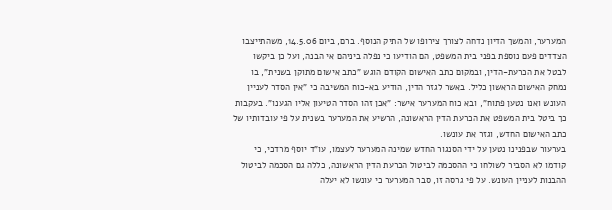המערער, והמשך הדיון נדחה לצורך צירופו של התיק הנוסף. ברם, ביום 14.5.06, משהתייצבו הצדדים פעם נוספת בפני בית המשפט, הם הודיעו כי נפלה ביניהם אי הבנה, ועל כן ביקשו לבטל את הכרעת-הדין, ובמקום כתב האישום הקודם הוגש "כתב אישום מתוקן בשנית", בו נמחק האישום הראשון כליל. באשר לגזר הדין, הודיע בא-כוח המשיבה כי "אין הסדר לעניין העונש ואנו נטען פתוח", ובא כוח המערער אישר: "אכן זהו הסדר הטיעון אליו הגענו". בעקבות כך ביטל בית המשפט את הכרעת הדין הראשונה, הרשיע את המערער בשנית על פי עובדותיו של כתב האישום החדש, וגזר את עונשו.
בערעור שבפנינו נטען על ידי הסנגור החדש שמינה המערער לעצמו, עו"ד יוסף מרדכי, כי קודמו לא הסביר לשולחו כי ההסכמה לביטול הכרעת הדין הראשונה, כללה גם הסכמה לביטול ההבנות לעניין העונש. על פי גרסה זו, סבר המערער כי עונשו לא יעלה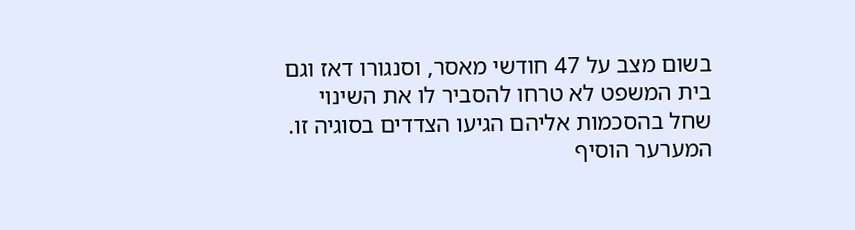בשום מצב על 47 חודשי מאסר, וסנגורו דאז וגם בית המשפט לא טרחו להסביר לו את השינוי שחל בהסכמות אליהם הגיעו הצדדים בסוגיה זו. המערער הוסיף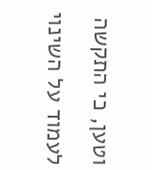וטען, כי התקשה לעמוד על השינוי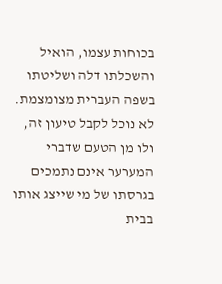בכוחות עצמו, הואיל והשכלתו דלה ושליטתו בשפה העברית מצומצמת.
לא נוכל לקבל טיעון זה, ולו מן הטעם שדברי המערער אינם נתמכים בגרסתו של מי שייצג אותו בבית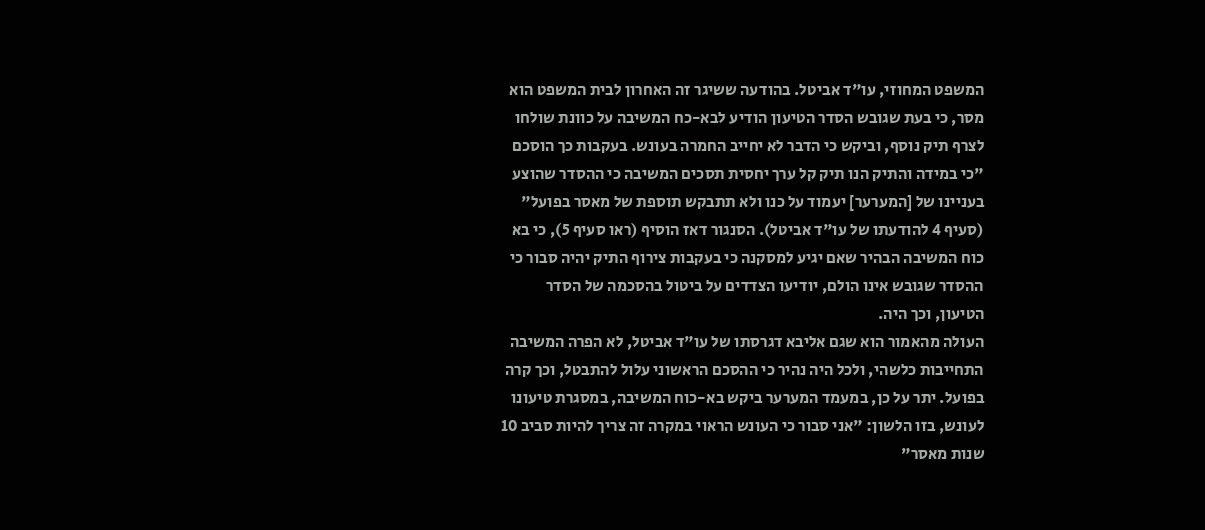המשפט המחוזי, עו"ד אביטל. בהודעה ששיגר זה האחרון לבית המשפט הוא מסר, כי בעת שגובש הסדר הטיעון הודיע לבא-כח המשיבה על כוונת שולחו לצרף תיק נוסף, וביקש כי הדבר לא יחייב החמרה בעונש. בעקבות כך הוסכם "כי במידה והתיק הנו תיק קל ערך יחסית תסכים המשיבה כי ההסדר שהוצע בעניינו של [המערער] יעמוד על כנו ולא תתבקש תוספת של מאסר בפועל" (סעיף 4 להודעתו של עו"ד אביטל). הסנגור דאז הוסיף (ראו סעיף 5), כי בא כוח המשיבה הבהיר שאם יגיע למסקנה כי בעקבות צירוף התיק יהיה סבור כי ההסדר שגובש אינו הולם, יודיעו הצדדים על ביטול בהסכמה של הסדר הטיעון, וכך היה.
העולה מהאמור הוא שגם אליבא דגרסתו של עו"ד אביטל, לא הפרה המשיבה התחייבות כלשהי, ולכל היה נהיר כי ההסכם הראשוני עלול להתבטל, וכך קרה בפועל. יתר על כן, במעמד המערער ביקש בא-כוח המשיבה, במסגרת טיעונו לעונש, בזו הלשון: "אני סבור כי העונש הראוי במקרה זה צריך להיות סביב 10 שנות מאסר"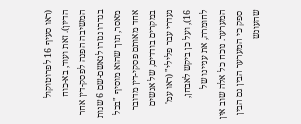(ראו סעיף 16 לפרוטוקול הדיון). זאת ועוד, בא-כוח המשיבה הפנה לפסק-דין אחר בגדרו נגזרו לנאשם-שם 6 שנות מאסר, תוך שהוא מוסיף "בכל אחד מאותם פסקי-דין מדובר במקרים בודדים, של אנשים נעדרי עבר פלילי" (ראו עמ' 16), ועל כן ביקש לאבחן, לחומרה, את עניינו של המערער. נוכח כל אלה שוב אין ספק כי המערער הבין גם הבין שהעונש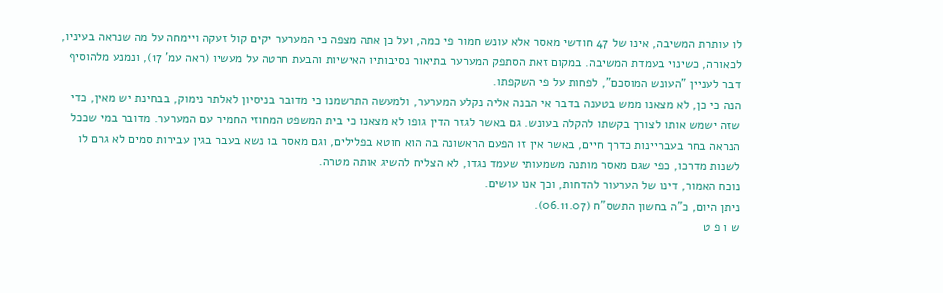לו עותרת המשיבה, אינו של 47 חודשי מאסר אלא עונש חמור פי כמה, ועל כן אתה מצפה כי המערער יקים קול זעקה ויימחה על מה שנראה בעיניו, לכאורה, כשינוי בעמדת המשיבה. במקום זאת הסתפק המערער בתיאור נסיבותיו האישיות והבעת חרטה על מעשיו (ראה עמ' 17), ונמנע מלהוסיף דבר לעניין "העונש המוסכם", לפחות על פי השקפתו.
הנה כי כן, לא מצאנו ממש בטענה בדבר אי הבנה אליה נקלע המערער, ולמעשה התרשמנו כי מדובר בניסיון לאלתר נימוק, בבחינת יש מאין, כדי שזה ישמש אותו לצורך בקשתו להקלה בעונש. גם באשר לגזר הדין גופו לא מצאנו כי בית המשפט המחוזי החמיר עם המערער. מדובר במי שככל הנראה בחר בעבריינות כדרך חיים, באשר אין זו הפעם הראשונה בה הוא חוטא בפלילים, וגם מאסר בו נשא בעבר בגין עבירות סמים לא גרם לו לשנות מדרכו, כפי שגם מאסר מותנה משמעותי שעמד נגדו, לא הצליח להשיג אותה מטרה.
נוכח האמור, דינו של הערעור להדחות, וכך אנו עושים.
ניתן היום, כ"ה בחשון התשס"ח (06.11.07).
ש ו פ ט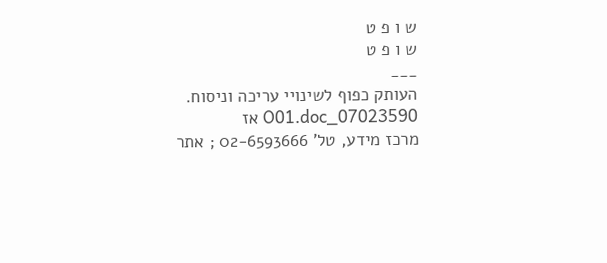ש ו פ ט
ש ו פ ט
___
העותק כפוף לשינויי עריכה וניסוח. 07023590_O01.doc אז
מרכז מידע, טל' 02-6593666 ; אתר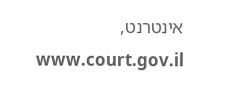אינטרנט, www.court.gov.il